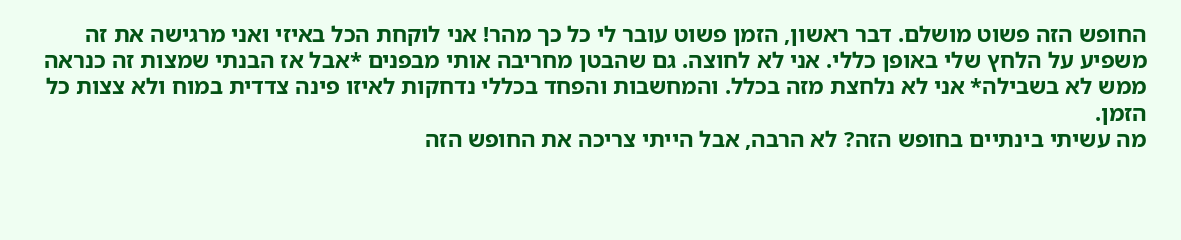החופש הזה פשוט מושלם. דבר ראשון, הזמן פשוט עובר לי כל כך מהר! אני לוקחת הכל באיזי ואני מרגישה את זה משפיע על הלחץ שלי באופן כללי. אני לא לחוצה. גם שהבטן מחריבה אותי מבפנים *אבל אז הבנתי שמצות זה כנראה ממש לא בשבילה* אני לא נלחצת מזה בכלל. והמחשבות והפחד בכללי נדחקות לאיזו פינה צדדית במוח ולא צצות כל הזמן.
מה עשיתי בינתיים בחופש הזה? לא הרבה, אבל הייתי צריכה את החופש הזה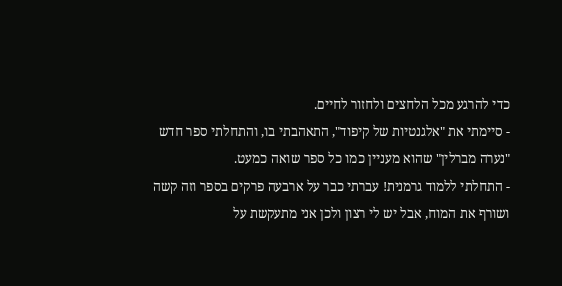כדי להרגע מכל הלחצים ולחזור לחיים.
- סיימתי את "אלגנטיות של קיפוד", התאהבתי בו, והתחלתי ספר חדש "נערה מברלין" שהוא מעניין כמו כל ספר שואה כמעט.
- התחלתי ללמוד גרמנית! עברתי כבר על ארבעה פרקים בספר וזה קשה ושורף את המוח, אבל יש לי רצון ולכן אני מתעקשת על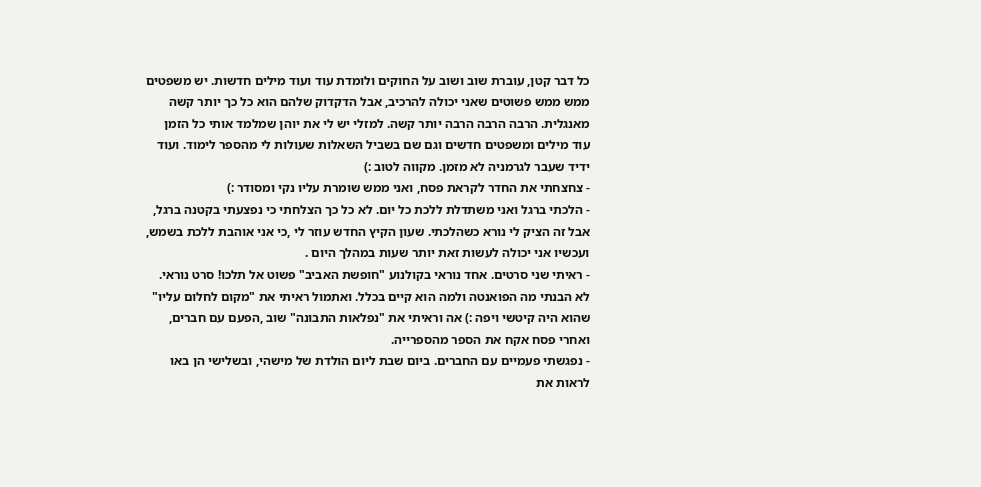כל דבר קטן, עוברת שוב ושוב על החוקים ולומדת עוד ועוד מילים חדשות. יש משפטים ממש ממש פשוטים שאני יכולה להרכיב, אבל הדקדוק שלהם הוא כל כך יותר קשה מאנגלית. הרבה הרבה הרבה יותר קשה. למזלי יש לי את יוהן שמלמד אותי כל הזמן עוד מילים ומשפטים חדשים וגם שם בשביל השאלות שעולות לי מהספר לימוד. ועוד ידיד שעבר לגרמניה לא מזמן. מקווה לטוב :)
- צחצחתי את החדר לקראת פסח, ואני ממש שומרת עליו נקי ומסודר :)
- הלכתי ברגל ואני משתדלת ללכת כל יום. לא כל כך הצלחתי כי נפצעתי בקטנה ברגל, אבל זה הציק לי נורא כשהלכתי. שעון הקיץ החדש עוזר לי ,כי אני אוהבת ללכת בשמש, ועכשיו אני יכולה לעשות זאת יותר שעות במהלך היום .
- ראיתי שני סרטים. אחד נוראי בקולנוע "חופשת האביב" פשוט אל תלכו! סרט נוראי. לא הבנתי מה הפואנטה ולמה הוא קיים בכלל. ואתמול ראיתי את "מקום לחלום עליו" שהוא היה קיטשי ויפה :) אה וראיתי את "נפלאות התבונה" שוב ,הפעם עם חברים, ואחרי פסח אקח את הספר מהספרייה.
- נפגשתי פעמיים עם החברים. ביום שבת ליום הולדת של מישהי, ובשלישי הן באו לראות את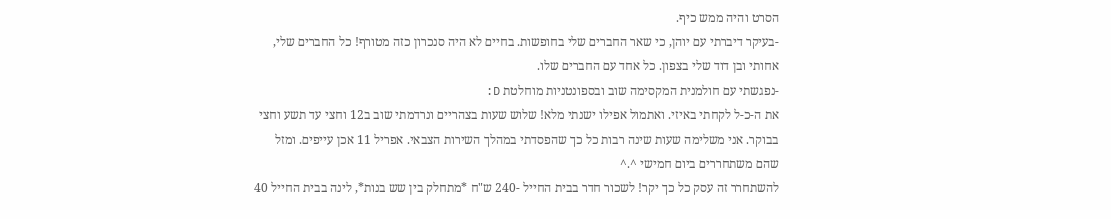הסרט והיה ממש כיף.
-בעיקר דיברתי עם יוהן, כי שאר החברים שלי בחופשות. בחיים לא היה סנכרון כזה מטורף! כל החברים שלי, אחותי ובן דוד שלי בצפון. כל אחד עם החברים שלו.
-נפגשתי עם חולמנית המקסימה שוב ובספונטניות מוחלטת D:
את ה-כ-ל לקחתי באיזי. ואתמול אפילו ישנתי מלא! שלוש שעות בצהריים ונרדמתי שוב ב12 וחצי עד תשע וחצי בבוקר. אני משלימה שעות שינה רבות כל כך שהפסדתי במהלך השירות הצבאי. אפריל 11 אכן עייפים. ומזל שהם משתחררים ביום חמישי ^.^
להשתחרר זה עסק כל כך יקר! לשכור חדר בבית החייל -240 ש"ח *מתחלק בין שש בנות*, לינה בבית החייל 40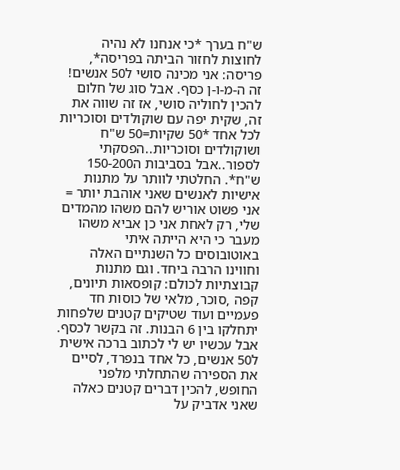ש"ח בערך *כי אנחנו לא נהיה לחוצות לחזור הביתה בפריסה*, פריסה: אני מכינה סושי ל50 אנשים! זה ה-מ-ו-ן כסף. אבל סוג של חלום להכין לחוליה סושי, אז זה שווה את זה, שקית יפה עם שוקולדים וסוכריות לכל אחד *50 שקיות=50 ש"ח ושוקולדים וסוכריות..הפסקתי לספור..אבל בסביבות ה150-200 ש"ח*. החלטתי לוותר על מתנות אישיות לאנשים שאני אוהבת יותר = אני פשוט אוריש להם משהו מהמדים שלי, רק לאחת אני כן אביא משהו מעבר כי היא הייתה איתי באוטובוסים כל השנתיים האלה וחווינו הרבה ביחד. וגם מתנות קבוצתיות לכולם: קופסאות תיונים, קפה ,סוכר, מלאי של כוסות חד פעמיים ועוד שטיקים קטנים שלפחות יתחלקו בין 6 הבנות. זה בקשר לכסף. אבל עכשיו יש לי לכתוב ברכה אישית ל50 אנשים, כל אחד בנפרד, לסיים את הספירה שהתחלתי מלפני החופש, להכין דברים קטנים כאלה שאני אדביק על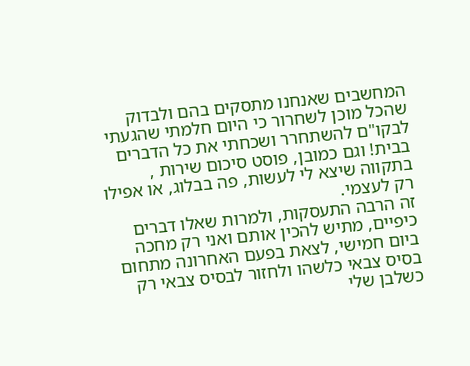המחשבים שאנחנו מתסקים בהם ולבדוק שהכל מוכן לשחרור כי היום חלמתי שהגעתי לבקו"ם להשתחרר ושכחתי את כל הדברים בבית! וגם כמובן, פוסט סיכום שירות , בתקווה שיצא לי לעשות, פה בבלוג, או אפילו רק לעצמי.
זה הרבה התעסקות, ולמרות שאלו דברים כיפיים, מתיש להכין אותם ואני רק מחכה ביום חמישי, לצאת בפעם האחרונה מתחום בסיס צבאי כלשהו ולחזור לבסיס צבאי רק כשלבן שלי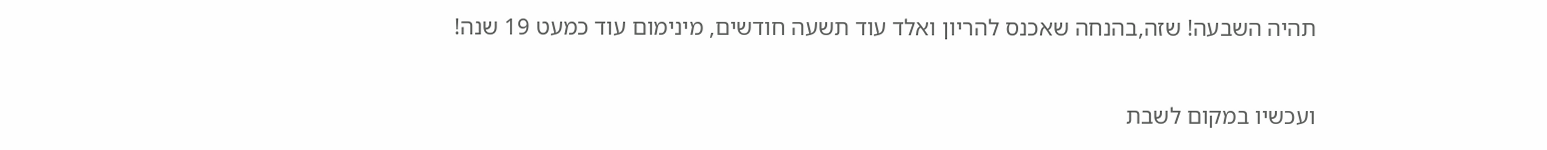תהיה השבעה! שזה,בהנחה שאכנס להריון ואלד עוד תשעה חודשים, מינימום עוד כמעט 19 שנה!

ועכשיו במקום לשבת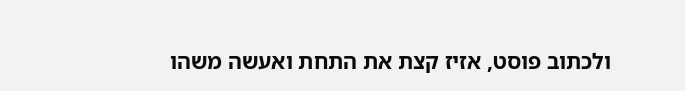ולכתוב פוסט, אזיז קצת את התחת ואעשה משהו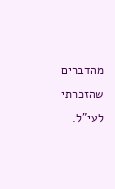מהדברים שהזכרתי לעי"ל.